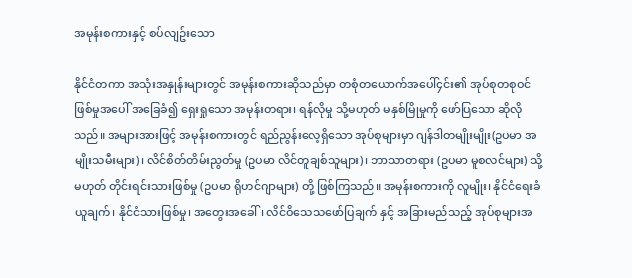အမုန်းစကားနှင့် စပ်လျဥ်းသော

နိုင်ငံတကာ အသုံးအနှုန်းများတွင် အမုန်းစကားဆိုသည်မှာ တစုံတယောက်အပေါ်၄င်း၏ အုပ်စုတစုဝင်ဖြစ်မှုအပေါ် အခြေခံ၍ ရှေးရှုသော အမုန်းတရား၊ ရန်လိုမှု သို့မဟုတ် မနှစ်မြိုမှုကို ဖော်ပြသော ဆိုလိုသည်။ အများအားဖြင့် အမုန်းစကားတွင် ရည်ညွန်းလေ့ရှိသော အုပ်စုများမှာ ဂျန်ဒါတမျိုးမျိုး(ဥပမာ အမျိုးသမီးများ)၊ လိင်စိတ်တိမ်းညွတ်မှု (ဥပမာ လိင်တူချစ်သူများ)၊ ဘာသာတရား (ဥပမာ မူစလင်များ) သို့မဟုတ် တိုင်းရင်းသားဖြစ်မှု (ဥပမာ ရိုဟင်ဂျာများ) တို့ ဖြစ်ကြသည်။ အမုန်းစကားကို လူမျိုး၊ နိုင်ငံရေးခံယူချက်၊ နိုင်ငံသားဖြစ်မှု၊ အတွေးအခေါ်၊ လိင်ဝိသေသဖော်ပြချက် နှင့် အခြားမည်သည့် အုပ်စုများအ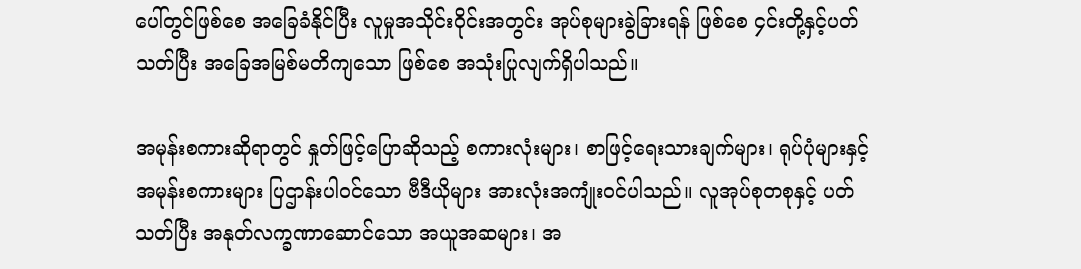ပေါ်တွင်ဖြစ်စေ အခြေခံနိုင်ပြီး လူမှုအသိုင်းဝိုင်းအတွင်း အုပ်စုများခွဲခြားရန် ဖြစ်စေ ၄င်းတို့နှင့်ပတ်သတ်ပြီး အခြေအမြစ်မတိကျသော ဖြစ်စေ အသုံးပြုလျက်ရှိပါသည်။

အမုန်းစကားဆိုရာတွင် နှုတ်ဖြင့်ပြောဆိုသည့် စကားလုံးများ၊ စာဖြင့်ရေးသားချက်များ၊ ရုပ်ပုံများနှင့် အမုန်းစကားများ ပြဌာန်းပါဝင်သော ဗီဒီယိုများ အားလုံးအကျုံးဝင်ပါသည်။ လူအုပ်စုတစုနှင့် ပတ်သတ်ပြီး အနုတ်လက္ခဏာဆောင်သော အယူအဆများ၊ အ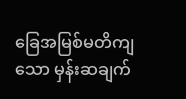ခြေအမြစ်မတိကျသော မှန်းဆချက်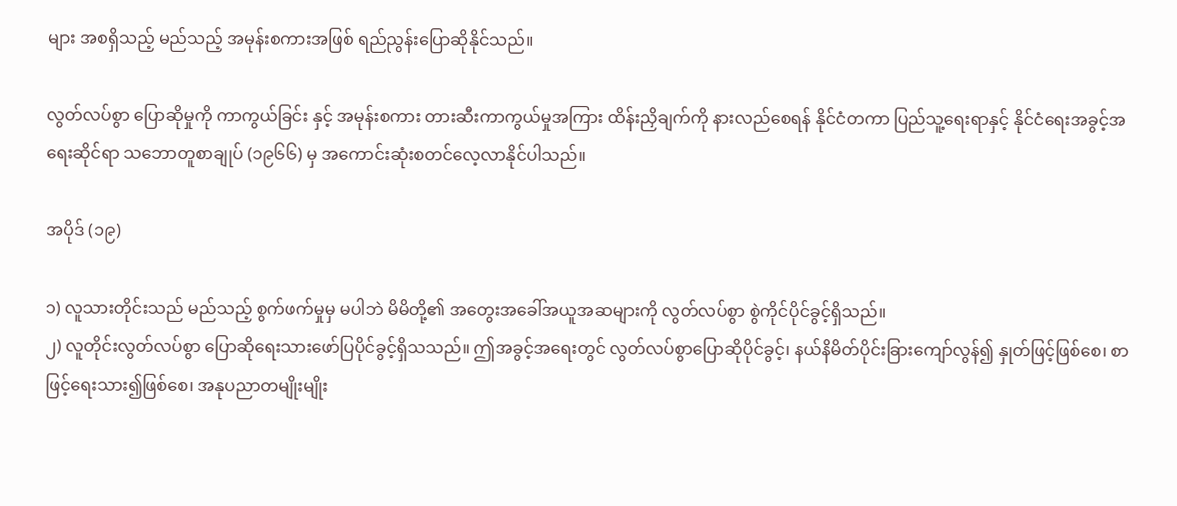များ အစရှိသည့် မည်သည့် အမုန်းစကားအဖြစ် ရည်ညွန်းပြောဆိုနိုင်သည်။

လွတ်လပ်စွာ ပြောဆိုမှုကို ကာကွယ်ခြင်း နှင့် အမုန်းစကား တားဆီးကာကွယ်မှုအကြား ထိန်းညှိချက်ကို နားလည်စေရန် နိုင်ငံတကာ ပြည်သူ့ရေးရာနှင့် နိုင်ငံရေးအခွင့်အရေးဆိုင်ရာ သဘောတူစာချုပ် (၁၉၆၆) မှ အကောင်းဆုံးစတင်လေ့လာနိုင်ပါသည်။

အပိုဒ် (၁၉)

၁) လူသားတိုင်းသည် မည်သည့် စွက်ဖက်မှုမှ မပါဘဲ မိမိတို့၏ အတွေးအခေါ်အယူအဆများကို လွတ်လပ်စွာ စွဲကိုင်ပိုင်ခွင့်ရှိသည်။
၂) လူတိုင်းလွတ်လပ်စွာ ပြောဆိုရေးသားဖော်ပြပိုင်ခွင့်ရှိသသည်။ ဤအခွင့်အရေးတွင် လွတ်လပ်စွာပြောဆိုပိုင်ခွင့်၊ နယ်နိမိတ်ပိုင်းခြားကျော်လွန်၍ နှုတ်ဖြင့်ဖြစ်စေ၊ စာဖြင့်ရေးသား၍ဖြစ်စေ၊ အနုပညာတမျိုးမျိုး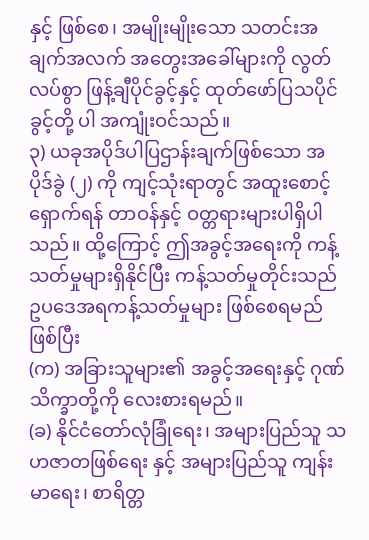နှင့် ဖြစ်စေ၊ အမျိုးမျိုးသော သတင်းအချက်အလက် အတွေးအခေါ်များကို လွတ်လပ်စွာ ဖြန့်ချီပိုင်ခွင့်နှင့် ထုတ်ဖော်ပြသပိုင်ခွင့်တို့ ပါ အကျုံးဝင်သည်။
၃) ယခုအပိုဒ်ပါပြဌာန်းချက်ဖြစ်သော အပိုဒ်ခွဲ (၂) ကို ကျင့်သုံးရာတွင် အထူးစောင့်ရှောက်ရန် တာဝန်နှင့် ဝတ္တရားများပါရှိပါသည်။ ထို့ကြောင့် ဤအခွင့်အရေးကို ကန့်သတ်မှုများရှိနိုင်ပြီး ကန့်သတ်မှုတိုင်းသည် ဥပဒေအရကန့်သတ်မှုများ ဖြစ်စေရမည်ဖြစ်ပြီး
(က) အခြားသူများ၏ အခွင့်အရေးနှင့် ဂုဏ်သိက္ခာတို့ကို လေးစားရမည်။
(ခ) နိုင်ငံတော်လုံခြုံရေး၊ အများပြည်သူ သဟဇာတဖြစ်ရေး နှင့် အများပြည်သူ ကျန်းမာရေး၊ စာရိတ္တ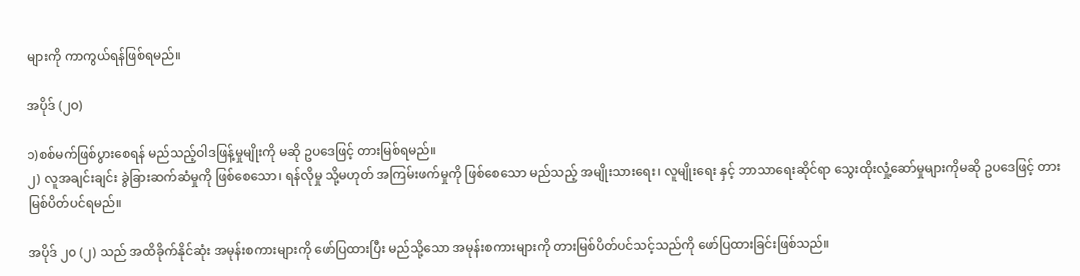များကို ကာကွယ်ရန်ဖြစ်ရမည်။

အပိုဒ် (၂ဝ)

၁)စစ်မက်ဖြစ်ပွားစေရန် မည်သည့်ဝါဒဖြန့်မှုမျိုးကို မဆို ဥပဒေဖြင့် တားမြစ်ရမည်။
၂) လူအချင်းချင်း ခွဲခြားဆက်ဆံမှုကို ဖြစ်စေသော၊ ရန်လိုမှု သို့မဟုတ် အကြမ်းဖက်မှုကို ဖြစ်စေသော မည်သည့် အမျိုးသားရေး၊ လူမျိုးရေး နှင့် ဘာသာရေးဆိုင်ရာ သွေးထိုးလှုံ့ဆော်မှုများကိုမဆို ဥပဒေဖြင့် တားမြစ်ပိတ်ပင်ရမည်။

အပိုဒ် ၂၀ (၂) သည် အထိခိုက်နိုင်ဆုံး အမုန်းစကားများကို ဖော်ပြထားပြီး မည်သို့သော အမုန်းစကားများကို တားမြစ်ပိတ်ပင်သင့်သည်ကို ဖော်ပြထားခြင်းဖြစ်သည်။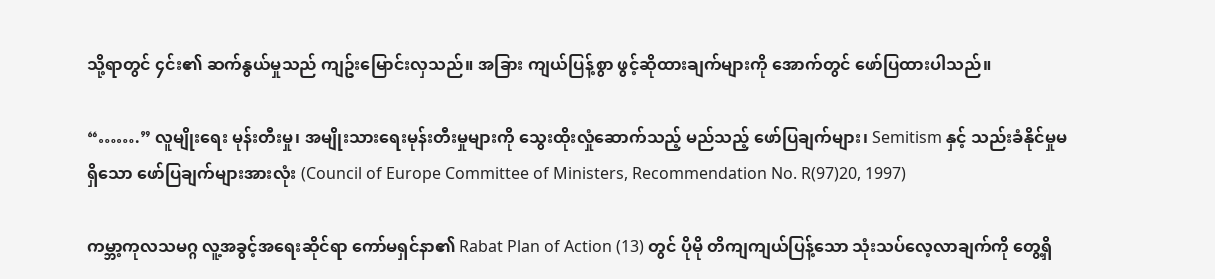သို့ရာတွင် ၄င်း၏ ဆက်နွယ်မှုသည် ကျဥ်းမြောင်းလှသည်။ အခြား ကျယ်ပြန့်စွာ ဖွင့်ဆိုထားချက်များကို အောက်တွင် ဖော်ပြထားပါသည်။

“…….” လူမျိုးရေး မုန်းတီးမှု၊ အမျိုးသားရေးမုန်းတီးမှုများကို သွေးထိုးလှုံဆောက်သည့် မည်သည့် ဖော်ပြချက်များ၊ Semitism နှင့် သည်းခံနိုင်မှုမရှိသော ဖော်ပြချက်များအားလုံး (Council of Europe Committee of Ministers, Recommendation No. R(97)20, 1997)

ကမ္ဘာ့ကုလသမဂ္ဂ လူ့အခွင့်အရေးဆိုင်ရာ ကော်မရှင်နာ၏ Rabat Plan of Action (13) တွင် ပိုမို တိကျကျယ်ပြန့်သော သုံးသပ်လေ့လာချက်ကို တွေ့ရှိ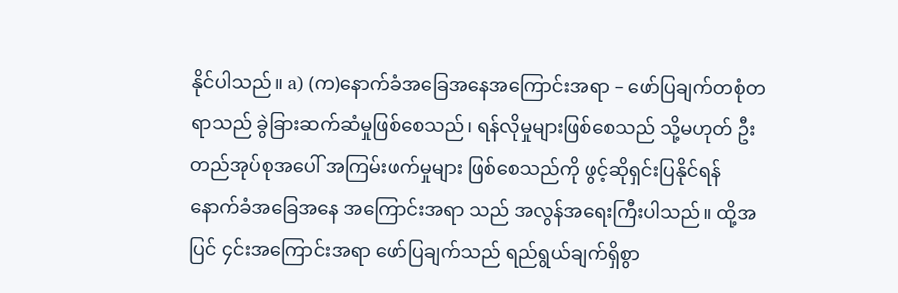နိုင်ပါသည်။ a) (က)နောက်ခံအခြေအနေအကြောင်းအရာ – ဖော်ပြချက်တစုံတရာသည် ခွဲခြားဆက်ဆံမှုဖြစ်စေသည်၊ ရန်လိုမှုများဖြစ်စေသည် သို့မဟုတ် ဦးတည်အုပ်စုအပေါ် အကြမ်းဖက်မှုများ ဖြစ်စေသည်ကို ဖွင့်ဆိုရှင်းပြနိုင်ရန် နောက်ခံအခြေအနေ အကြောင်းအရာ သည် အလွန်အရေးကြီးပါသည်။ ထို့အပြင် ၄င်းအကြောင်းအရာ ဖော်ပြချက်သည် ရည်ရွယ်ချက်ရှိစွာ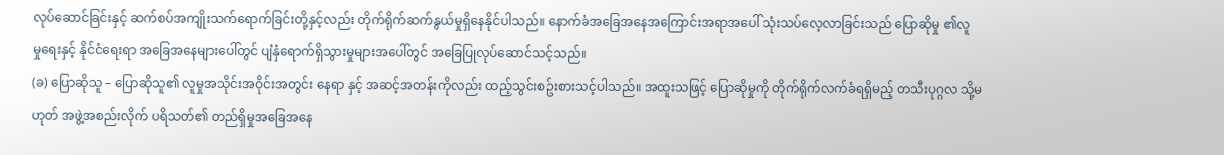လုပ်ဆောင်ခြင်းနှင့် ဆက်စပ်အကျိုးသက်ရောက်ခြင်းတို့နှင့်လည်း တိုက်ရိုက်ဆက်နွယ်မှုရှိနေနိုင်ပါသည်။ နောက်ခံအခြေအနေအကြောင်းအရာအပေါ် သုံးသပ်လေ့လာခြင်းသည် ပြောဆိုမှု ၏လူမှု‌ရေးနှင့် နိုင်ငံရေးရာ အခြေအနေများပေါ်တွင် ပျံနှံရောက်ရှိသွားမှုများအပေါ်တွင် အခြေပြုလုပ်ဆောင်သင့်သည်။
(ခ) ပြောဆိုသူ – ပြောဆိုသူ၏ လူမှုအသိုင်းအဝိုင်းအတွင်း နေရာ နှင့် အဆင့်အတန်းကိုလည်း ထည့်သွင်းစဥ်းစားသင့်ပါသည်။ အထူးသဖြင့် ပြောဆိုမှုကို တိုက်ရိုက်လက်ခံရရှိမည့် တသီးပုဂ္ဂလ သို့မဟုတ် အဖွဲ့အစည်းလိုက် ပရိသတ်၏ တည်ရှိမှုအခြေအနေ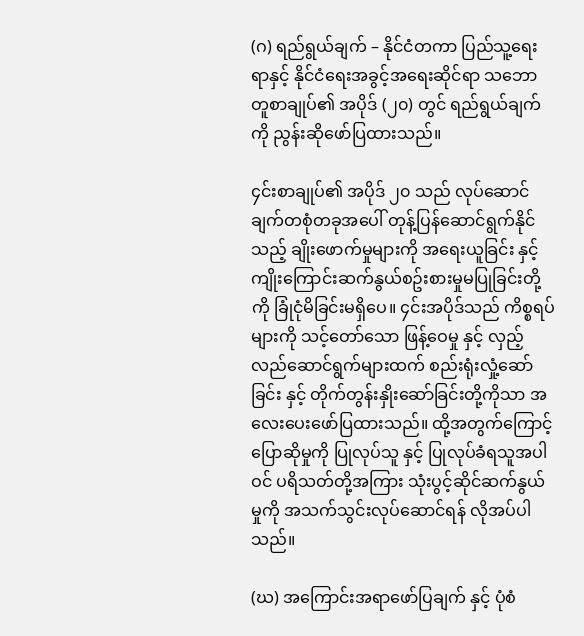(ဂ) ရည်ရွယ်ချက် – နိုင်ငံတကာ ပြည်သူ့ရေးရာနှင့် နိုင်ငံရေးအခွင့်အရေးဆိုင်ရာ သဘောတူစာချုပ်၏ အပိုဒ် (၂၀) တွင် ရည်ရွယ်ချက်ကို ညွန်းဆိုဖော်ပြထားသည်။

၄င်းစာချုပ်၏ အပိုဒ် ၂၀ သည် လုပ်ဆောင်ချက်တစုံတခုအပေါ် တုန့်ပြန်ဆောင်ရွက်နိုင်သည့် ချိုးဖောက်မှုများကို အရေးယူခြင်း နှင့် ကျိုးကြောင်းဆက်နွယ်စဥ်းစားမှုမပြုခြင်းတို့ကို ခြုံငုံမိခြင်းမရှိပေ။ ၄င်းအပိုဒ်သည် ကိစ္စရပ်များကို သင့်တော်သော ဖြန့်ဝေမှု နှင့် လှည့်လည်ဆောင်ရွက်များထက် စည်းရုံးလှုံ့ဆော်ခြင်း နှင့် တိုက်တွန်းနှိုးဆော်ခြင်းတို့ကိုသာ အလေး‌ပေးဖော်ပြထားသည်။ ထို့အတွက်ကြောင့် ပြောဆိုမှုကို ပြုလုပ်သူ နှင့် ပြုလုပ်ခံရသူအပါဝင် ပရိသတ်တို့အကြား သုံးပွင့်ဆိုင်ဆက်နွယ်မှုကို အသက်သွင်းလုပ်ဆောင်ရန် လိုအပ်ပါသည်။

(ဃ) အကြောင်းအရာဖော်ပြချက် နှင့် ပုံစံ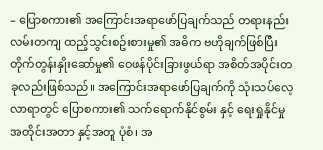– ပြောစကား၏ အကြောင်းအရာဖော်ပြချက်သည် တရားနည်းလမ်းတကျ ထည့်သွင်းစဥ်းစားမှု၏ အဓိက ဗဟိုချက်ဖြစ်ပြီး တိုက်တွန်းနှိုးဆော်မှု၏ ဝေဖန်ပိုင်းခြားဖွယ်ရာ အစိတ်အပိုင်းတခုလည်းဖြစ်သည်။ အကြောင်းအရာဖော်ပြချက်ကို သုံးသပ်လေ့လာရာတွင် ပြောစကား၏ သက်ရောက်နိုင်စွမ်း နှင့် ရေးရှုနိုင်မှု အတိုင်းအတာ နှင့်အတူ ပုံစံ၊ အ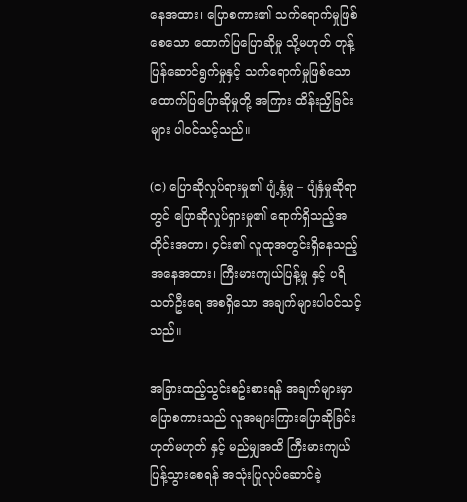နေအထား၊ ပြောစကား၏ သက်ရောက်မှုဖြစ်စေသော ထောက်ပြပြောဆိုမှု သို့မဟုတ် တုန့်ပြန်ဆောင်ရွက်မှုနှင့် သက်ရောက်မှုဖြစ်သော ထောက်ပြပြောဆိုမှုတို့ အကြား ထိန်းညှိခြင်းများ ပါဝင်သင့်သည်။

(င) ပြောဆိုလှုပ်ရားမှု၏ ပျံ့နှံ့မှု – ပျံနှံမှုဆိုရာတွင် ပြောဆိုလှုပ်ရှားမှု၏ ရောက်ရှိသည့်အတိုင်းအတာ၊ ၄င်း၏ လူထုအတွင်းရှိနေသည့်အနေအထား၊ ကြီးမားကျယ်ပြန့်မှု နှင့် ပရိသတ်ဦးရေ အစရှိသော အချက်များပါဝင်သင့်သည်။

အခြားထည့်သွင်းစဥ်းစားရန် အချက်များမှာ ပြောစကားသည် လူအများကြားပြောဆိုခြင်းဟုတ်မဟုတ် နှင့် မည်မျှအထိ ကြီးမားကျယ်ပြန့်သွားစေရန် အသုံးပြုလုပ်ဆောင်ခဲ့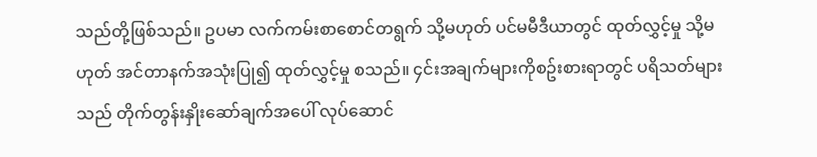သည်တို့ဖြစ်သည်။ ဥပမာ လက်ကမ်းစာစောင်တရွက် သို့မဟုတ် ပင်မမီဒီယာတွင် ထုတ်လွှင့်မှု သို့မဟုတ် အင်တာနက်အသုံးပြု၍ ထုတ်လွှင့်မှု စသည်။ ၄င်းအချက်များကိုစဥ်းစားရာတွင် ပရိသတ်များသည် တိုက်တွန်းနှိုးဆော်ချက်အပေါ် လုပ်ဆောင်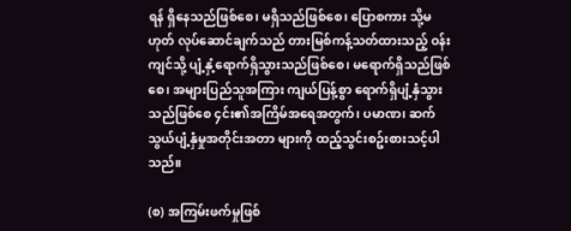ရန် ရှိနေသည်ဖြစ်စေ၊ မရှိသည်ဖြစ်စေ၊ ပြောစကား သို့မဟုတ် လုပ်ဆောင်ချက်သည် တားမြစ်ကန့်သတ်ထားသည့် ဝန်းကျင်သို့ ပျံ့နှံ့ရောက်ရှိသွားသည်ဖြစ်စေ၊ မရောက်ရှိသည်ဖြစ်စေ၊ အများပြည်သူအကြား ကျယ်ပြန့်စွာ ရောက်ရှိပျံ့နှံသွားသည်ဖြစ်စေ ၄င်း၏အကြိမ်အ‌ရေအတွက်၊ ပမာဏ၊ ဆက်သွယ်ပျံ့နှံမှုအတိုင်းအတာ များကို ထည့်သွင်းစဥ်းစားသင့်ပါသည်။

(စ) အကြမ်းဖက်မှုဖြစ်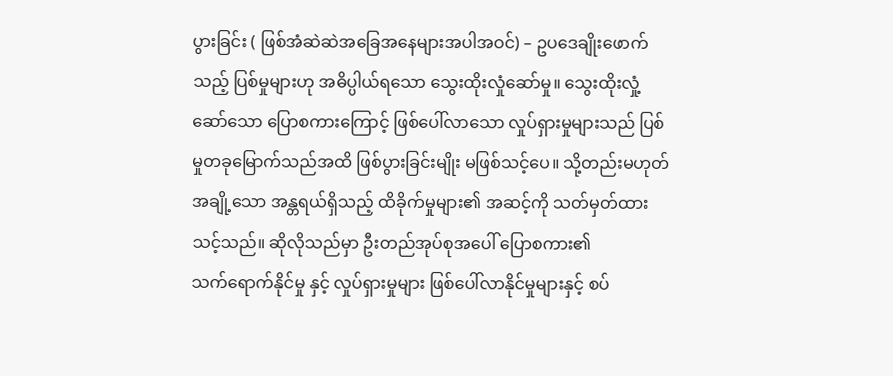ပွားခြင်း ( ဖြစ်အံဆဲဆဲအခြေအနေများအပါအဝင်) – ဥပဒေချိုးဖောက်သည့် ပြစ်မှုများဟု အဓိပ္ပါယ်ရ‌သော သွေးထိုးလှုံဆော်မှု။ သွေးထိုးလှုံ့ဆော်သော ပြောစကားကြောင့် ဖြစ်ပေါ်လာသော လှုပ်ရှားမှုများသည် ပြစ်မှုတခုမြောက်သည်အထိ ဖြစ်ပွားခြင်းမျိုး မဖြစ်သင့်ပေ။ သို့တည်းမဟုတ် အချို့သော အန္တရယ်ရှိသည့် ထိခိုက်မှုများ၏ အဆင့်ကို သတ်မှတ်ထားသင့်သည်။ ဆိုလိုသည်မှာ ဦးတည်အုပ်စုအပေါ် ပြောစကား၏ သက်‌ရောက်နိုင်မှု နှင့် လှုပ်ရှားမှုများ ဖြစ်ပေါ်လာနိုင်မှုများနှင့် စပ်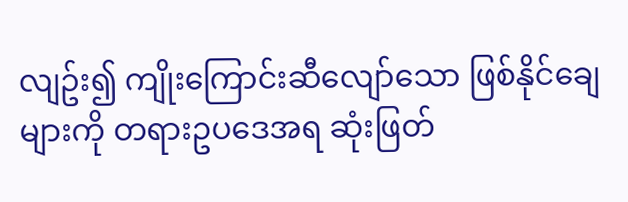လျဥ်း၍ ကျိုးကြောင်းဆီလျော်သော ဖြစ်နိုင်ချေများကို တရားဥပဒေအရ ဆုံးဖြတ်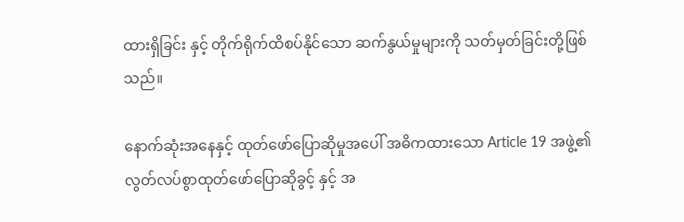ထားရှိခြင်း နှင့် တိုက်ရိုက်ထိစပ်နိုင်သော ဆက်နွယ်မှုများကို သတ်မှတ်ခြင်းတို့ဖြစ်သည်။

နောက်ဆုံးအနေနှင့် ထုတ်ဖော်ပြောဆိုမှုအပေါ် အဓိကထားသော Article 19 အဖွဲ့၏ လွတ်လပ်စွာထုတ်ဖော်ပြောဆိုခွင့် နှင့် အ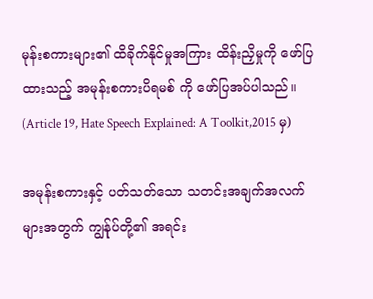မုန်းစကားများ၏ ထိခိုက်နိုင်မှုအကြား ထိန်းညှိမှုကို ဖော်ပြထားသည့် အမုန်းစကားပိရမစ် ကို ဖော်ပြအပ်ပါသည်။ (Article 19, Hate Speech Explained: A Toolkit,2015 မှ)

အမုန်းစကားနှင့် ပတ်သတ်သော သတင်းအချက်အလက်များအတွက် ကျွန်ုပ်တို့၏ အရင်း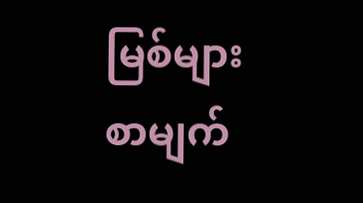မြစ်များ စာမျက်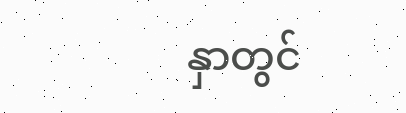နှာတွင်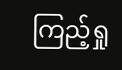ကြည့်ရှု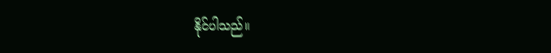နိုင်ပါသည်။